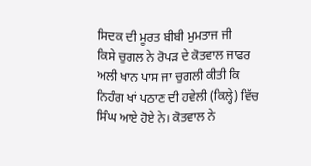ਸਿਦਕ ਦੀ ਮੂਰਤ ਬੀਬੀ ਮੁਮਤਾਜ ਜੀ
ਕਿਸੇ ਚੁਗਲ ਨੇ ਰੋਪੜ ਦੇ ਕੋਤਵਾਲ ਜਾਫਰ ਅਲੀ ਖਾਨ ਪਾਸ ਜਾ ਚੁਗਲੀ ਕੀਤੀ ਕਿ ਨਿਹੰਗ ਖਾਂ ਪਠਾਣ ਦੀ ਹਵੇਲੀ (ਕਿਲ੍ਹੇ) ਵਿੱਚ ਸਿੰਘ ਆਏ ਹੋਏ ਨੇ। ਕੋਤਵਾਲ ਨੇ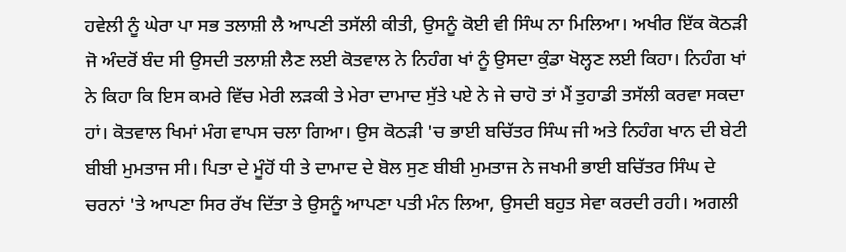ਹਵੇਲੀ ਨੂੰ ਘੇਰਾ ਪਾ ਸਭ ਤਲਾਸ਼ੀ ਲੈ ਆਪਣੀ ਤਸੱਲੀ ਕੀਤੀ, ਉਸਨੂੰ ਕੋਈ ਵੀ ਸਿੰਘ ਨਾ ਮਿਲਿਆ। ਅਖੀਰ ਇੱਕ ਕੋਠੜੀ ਜੋ ਅੰਦਰੋਂ ਬੰਦ ਸੀ ਉਸਦੀ ਤਲਾਸ਼ੀ ਲੈਣ ਲਈ ਕੋਤਵਾਲ ਨੇ ਨਿਹੰਗ ਖਾਂ ਨੂੰ ਉਸਦਾ ਕੁੰਡਾ ਖੋਲ੍ਹਣ ਲਈ ਕਿਹਾ। ਨਿਹੰਗ ਖਾਂ ਨੇ ਕਿਹਾ ਕਿ ਇਸ ਕਮਰੇ ਵਿੱਚ ਮੇਰੀ ਲੜਕੀ ਤੇ ਮੇਰਾ ਦਾਮਾਦ ਸੁੱਤੇ ਪਏ ਨੇ ਜੇ ਚਾਹੋ ਤਾਂ ਮੈਂ ਤੁਹਾਡੀ ਤਸੱਲੀ ਕਰਵਾ ਸਕਦਾ ਹਾਂ। ਕੋਤਵਾਲ ਖਿਮਾਂ ਮੰਗ ਵਾਪਸ ਚਲਾ ਗਿਆ। ਉਸ ਕੋਠੜੀ 'ਚ ਭਾਈ ਬਚਿੱਤਰ ਸਿੰਘ ਜੀ ਅਤੇ ਨਿਹੰਗ ਖਾਨ ਦੀ ਬੇਟੀ ਬੀਬੀ ਮੁਮਤਾਜ ਸੀ। ਪਿਤਾ ਦੇ ਮੂੰਹੋਂ ਧੀ ਤੇ ਦਾਮਾਦ ਦੇ ਬੋਲ ਸੁਣ ਬੀਬੀ ਮੁਮਤਾਜ ਨੇ ਜਖਮੀ ਭਾਈ ਬਚਿੱਤਰ ਸਿੰਘ ਦੇ ਚਰਨਾਂ 'ਤੇ ਆਪਣਾ ਸਿਰ ਰੱਖ ਦਿੱਤਾ ਤੇ ਉਸਨੂੰ ਆਪਣਾ ਪਤੀ ਮੰਨ ਲਿਆ, ਉਸਦੀ ਬਹੁਤ ਸੇਵਾ ਕਰਦੀ ਰਹੀ। ਅਗਲੀ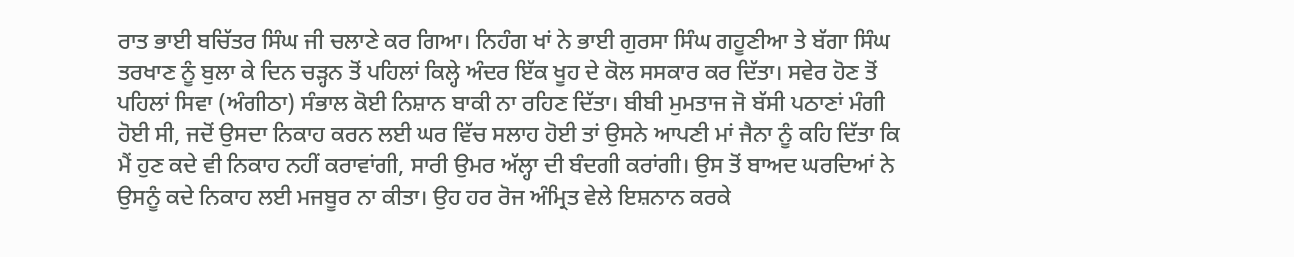ਰਾਤ ਭਾਈ ਬਚਿੱਤਰ ਸਿੰਘ ਜੀ ਚਲਾਣੇ ਕਰ ਗਿਆ। ਨਿਹੰਗ ਖਾਂ ਨੇ ਭਾਈ ਗੁਰਸਾ ਸਿੰਘ ਗਹੂਣੀਆ ਤੇ ਬੱਗਾ ਸਿੰਘ ਤਰਖਾਣ ਨੂੰ ਬੁਲਾ ਕੇ ਦਿਨ ਚੜ੍ਹਨ ਤੋਂ ਪਹਿਲਾਂ ਕਿਲ੍ਹੇ ਅੰਦਰ ਇੱਕ ਖੂਹ ਦੇ ਕੋਲ ਸਸਕਾਰ ਕਰ ਦਿੱਤਾ। ਸਵੇਰ ਹੋਣ ਤੋਂ ਪਹਿਲਾਂ ਸਿਵਾ (ਅੰਗੀਠਾ) ਸੰਭਾਲ ਕੋਈ ਨਿਸ਼ਾਨ ਬਾਕੀ ਨਾ ਰਹਿਣ ਦਿੱਤਾ। ਬੀਬੀ ਮੁਮਤਾਜ ਜੋ ਬੱਸੀ ਪਠਾਣਾਂ ਮੰਗੀ ਹੋਈ ਸੀ, ਜਦੋਂ ਉਸਦਾ ਨਿਕਾਹ ਕਰਨ ਲਈ ਘਰ ਵਿੱਚ ਸਲਾਹ ਹੋਈ ਤਾਂ ਉਸਨੇ ਆਪਣੀ ਮਾਂ ਜੈਨਾ ਨੂੰ ਕਹਿ ਦਿੱਤਾ ਕਿ ਮੈਂ ਹੁਣ ਕਦੇ ਵੀ ਨਿਕਾਹ ਨਹੀਂ ਕਰਾਵਾਂਗੀ, ਸਾਰੀ ਉਮਰ ਅੱਲ੍ਹਾ ਦੀ ਬੰਦਗੀ ਕਰਾਂਗੀ। ਉਸ ਤੋਂ ਬਾਅਦ ਘਰਦਿਆਂ ਨੇ ਉਸਨੂੰ ਕਦੇ ਨਿਕਾਹ ਲਈ ਮਜਬੂਰ ਨਾ ਕੀਤਾ। ਉਹ ਹਰ ਰੋਜ ਅੰਮ੍ਰਿਤ ਵੇਲੇ ਇਸ਼ਨਾਨ ਕਰਕੇ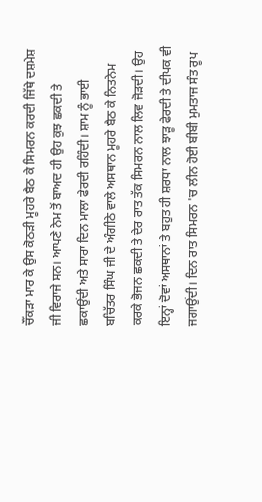ਚੌਂਕੜਾ ਮਾਰ ਕੇ ਉਸ ਕੋਠੜੀ ਮੂਹਰੇ ਬੈਠ ਕੇ ਸਿਮਰਨ ਕਰਦੀ ਜਿੱਥੇ ਦਸ਼ਮੇਸ਼ ਜੀ ਵਿਰਾਜੇ ਸਨ। ਆਪਣੇ ਨੇਮ ਤੋਂ ਬਾਅਦ ਹੀ ਉਹ ਕੁਝ ਛਕਦੀ ਤੇ ਛਕਾਉਂਦੀ ਅਤੇ ਸਾਰਾ ਦਿਨ ਮਾਲਾ ਫੇਰਦੀ ਰਹਿੰਦੀ। ਸ਼ਾਮ ਨੂੰ ਭਾਈ ਬਚਿੱਤਰ ਸਿੰਘ ਜੀ ਦੇ ਅੰਗੀਠੇ ਵਾਲੇ ਅਸਥਾਨ ਮੂਹਰੇ ਬੈਠ ਕੇ ਨਿਤਨੇਮ ਕਰਕੇ ਭੋਜਨ ਛਕਦੀ ਤੇ ਦੇਰ ਰਾਤ ਤੱਕ ਸਿਮਰਨ ਨਾਲ ਲਿਵ ਜੋੜਦੀ। ਉਹ ਇਨ੍ਹਾਂ ਦੋਵਾਂ ਅਸਥਾਨਾਂ ਤੇ ਬਹੁਤ ਹੀ ਸ਼ਰਧਾ ਨਾਲ ਝਾੜੂ ਫੇਰਦੀ ਤੇ ਦੀਪਕ ਵੀ ਜਗਾਉਂਦੀ। ਦਿਨ ਰਾਤ ਸਿਮਰਨ 'ਚ ਲੀਨ ਹੋਈ ਬੀਬੀ ਮੁਮਤਾਜ ਸੰਤ ਰੂਪ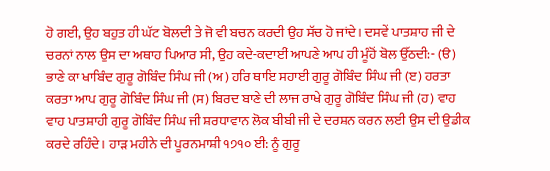ਹੋ ਗਈ, ਉਹ ਬਹੁਤ ਹੀ ਘੱਟ ਬੋਲਦੀ ਤੇ ਜੋ ਵੀ ਬਚਨ ਕਰਦੀ ਉਹ ਸੱਚ ਹੋ ਜਾਂਦੇ। ਦਸਵੇਂ ਪਾਤਸ਼ਾਹ ਜੀ ਦੇ ਚਰਨਾਂ ਨਾਲ ਉਸ ਦਾ ਅਥਾਹ ਪਿਆਰ ਸੀ, ਉਹ ਕਦੇ-ਕਦਾਈਂ ਆਪਣੇ ਆਪ ਹੀ ਮੂੰਹੋਂ ਬੋਲ ਉੱਠਦੀ:- (ੳ) ਭਾਣੇ ਕਾ ਖਾਬਿੰਦ ਗੁਰੂ ਗੋਬਿੰਦ ਸਿੰਘ ਜੀ (ਅ) ਹਰਿ ਥਾਇ ਸਹਾਈ ਗੁਰੂ ਗੋਬਿੰਦ ਸਿੰਘ ਜੀ (ੲ) ਹਰਤਾ ਕਰਤਾ ਆਪ ਗੁਰੂ ਗੋਬਿੰਦ ਸਿੰਘ ਜੀ (ਸ) ਬਿਰਦ ਬਾਣੇ ਦੀ ਲਾਜ ਰਾਖੇ ਗੁਰੂ ਗੋਬਿੰਦ ਸਿੰਘ ਜੀ (ਹ) ਵਾਹ ਵਾਹ ਪਾਤਸ਼ਾਹੀ ਗੁਰੂ ਗੋਬਿੰਦ ਸਿੰਘ ਜੀ ਸ਼ਰਧਾਵਾਨ ਲੋਕ ਬੀਬੀ ਜੀ ਦੇ ਦਰਸ਼ਨ ਕਰਨ ਲਈ ਉਸ ਦੀ ਉਡੀਕ ਕਰਦੇ ਰਹਿੰਦੇ। ਹਾੜ ਮਹੀਨੇ ਦੀ ਪੂਰਨਮਾਸ਼ੀ ੧੭੧੦ ਈ: ਨੂੰ ਗੁਰੂ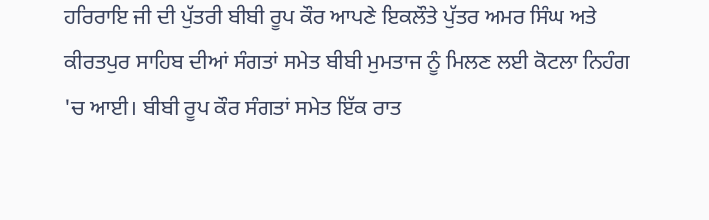ਹਰਿਰਾਇ ਜੀ ਦੀ ਪੁੱਤਰੀ ਬੀਬੀ ਰੂਪ ਕੌਰ ਆਪਣੇ ਇਕਲੌਤੇ ਪੁੱਤਰ ਅਮਰ ਸਿੰਘ ਅਤੇ ਕੀਰਤਪੁਰ ਸਾਹਿਬ ਦੀਆਂ ਸੰਗਤਾਂ ਸਮੇਤ ਬੀਬੀ ਮੁਮਤਾਜ ਨੂੰ ਮਿਲਣ ਲਈ ਕੋਟਲਾ ਨਿਹੰਗ 'ਚ ਆਈ। ਬੀਬੀ ਰੂਪ ਕੌਰ ਸੰਗਤਾਂ ਸਮੇਤ ਇੱਕ ਰਾਤ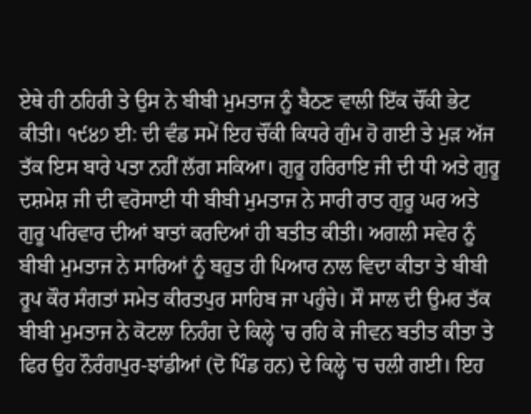ਏਥੇ ਹੀ ਠਹਿਰੀ ਤੇ ਉਸ ਨੇ ਬੀਬੀ ਮੁਮਤਾਜ ਨੂੰ ਬੈਠਣ ਵਾਲੀ ਇੱਕ ਚੌਂਕੀ ਭੇਟ ਕੀਤੀ। ੧੯੪੭ ਈ: ਦੀ ਵੰਡ ਸਮੇਂ ਇਹ ਚੌਂਕੀ ਕਿਧਰੇ ਗੁੰਮ ਹੋ ਗਈ ਤੇ ਮੁੜ ਅੱਜ ਤੱਕ ਇਸ ਬਾਰੇ ਪਤਾ ਨਹੀਂ ਲੱਗ ਸਕਿਆ। ਗੁਰੂ ਹਰਿਰਾਇ ਜੀ ਦੀ ਧੀ ਅਤੇ ਗੁਰੂ ਦਸ਼ਮੇਸ਼ ਜੀ ਦੀ ਵਰੋਸਾਈ ਧੀ ਬੀਬੀ ਮੁਮਤਾਜ ਨੇ ਸਾਰੀ ਰਾਤ ਗੁਰੂ ਘਰ ਅਤੇ ਗੁਰੂ ਪਰਿਵਾਰ ਦੀਆਂ ਬਾਤਾਂ ਕਰਦਿਆਂ ਹੀ ਬਤੀਤ ਕੀਤੀ। ਅਗਲੀ ਸਵੇਰ ਨੂੰ ਬੀਬੀ ਮੁਮਤਾਜ ਨੇ ਸਾਰਿਆਂ ਨੂੰ ਬਹੁਤ ਹੀ ਪਿਆਰ ਨਾਲ ਵਿਦਾ ਕੀਤਾ ਤੇ ਬੀਬੀ ਰੂਪ ਕੌਰ ਸੰਗਤਾਂ ਸਮੇਤ ਕੀਰਤਪੁਰ ਸਾਹਿਬ ਜਾ ਪਹੁੰਚੇ। ਸੌ ਸਾਲ ਦੀ ਉਮਰ ਤੱਕ ਬੀਬੀ ਮੁਮਤਾਜ ਨੇ ਕੋਟਲਾ ਨਿਹੰਗ ਦੇ ਕਿਲ੍ਹੇ 'ਚ ਰਹਿ ਕੇ ਜੀਵਨ ਬਤੀਤ ਕੀਤਾ ਤੇ ਫਿਰ ਉਹ ਨੌਰੰਗਪੁਰ-ਝਾਂਡੀਆਂ (ਦੋ ਪਿੰਡ ਹਨ) ਦੇ ਕਿਲ੍ਹੇ 'ਚ ਚਲੀ ਗਈ। ਇਹ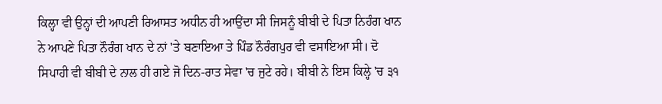ਕਿਲ੍ਹਾ ਵੀ ਉਨ੍ਹਾਂ ਦੀ ਆਪਣੀ ਰਿਆਸਤ ਅਧੀਨ ਹੀ ਆਉਂਦਾ ਸੀ ਜਿਸਨੂੰ ਬੀਬੀ ਦੇ ਪਿਤਾ ਨਿਹੰਗ ਖਾਨ ਨੇ ਆਪਣੇ ਪਿਤਾ ਨੌਰੰਗ ਖਾਨ ਦੇ ਨਾਂ 'ਤੇ ਬਣਾਇਆ ਤੇ ਪਿੰਡ ਨੌਰੰਗਪੁਰ ਵੀ ਵਸਾਇਆ ਸੀ। ਦੋ ਸਿਪਾਹੀ ਵੀ ਬੀਬੀ ਦੇ ਨਾਲ ਹੀ ਗਏ ਜੋ ਦਿਨ-ਰਾਤ ਸੇਵਾ 'ਚ ਜੁਟੇ ਰਹੇ। ਬੀਬੀ ਨੇ ਇਸ ਕਿਲ੍ਹੇ 'ਚ ੩੧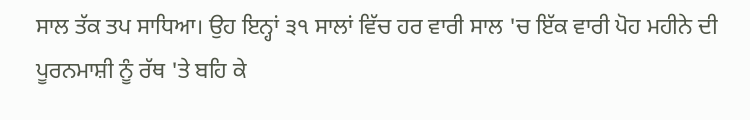ਸਾਲ ਤੱਕ ਤਪ ਸਾਧਿਆ। ਉਹ ਇਨ੍ਹਾਂ ੩੧ ਸਾਲਾਂ ਵਿੱਚ ਹਰ ਵਾਰੀ ਸਾਲ 'ਚ ਇੱਕ ਵਾਰੀ ਪੋਹ ਮਹੀਨੇ ਦੀ ਪੂਰਨਮਾਸ਼ੀ ਨੂੰ ਰੱਥ 'ਤੇ ਬਹਿ ਕੇ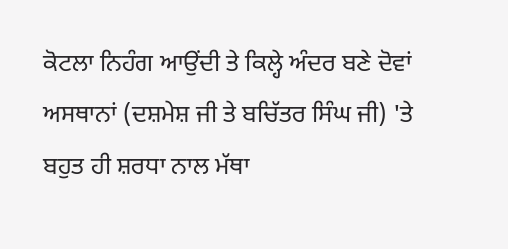ਕੋਟਲਾ ਨਿਹੰਗ ਆਉਂਦੀ ਤੇ ਕਿਲ੍ਹੇ ਅੰਦਰ ਬਣੇ ਦੋਵਾਂ ਅਸਥਾਨਾਂ (ਦਸ਼ਮੇਸ਼ ਜੀ ਤੇ ਬਚਿੱਤਰ ਸਿੰਘ ਜੀ) 'ਤੇ ਬਹੁਤ ਹੀ ਸ਼ਰਧਾ ਨਾਲ ਮੱਥਾ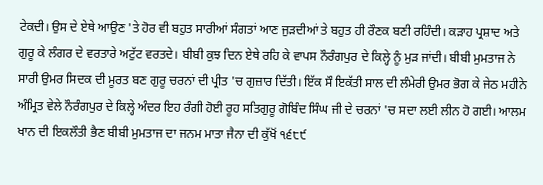ਟੇਕਦੀ। ਉਸ ਦੇ ਏਥੇ ਆਉਣ 'ਤੇ ਹੋਰ ਵੀ ਬਹੁਤ ਸਾਰੀਆਂ ਸੰਗਤਾਂ ਆਣ ਜੁੜਦੀਆਂ ਤੇ ਬਹੁਤ ਹੀ ਰੌਣਕ ਬਣੀ ਰਹਿੰਦੀ। ਕੜਾਹ ਪ੍ਰਸ਼ਾਦ ਅਤੇ ਗੁਰੂ ਕੇ ਲੰਗਰ ਦੇ ਵਰਤਾਰੇ ਅਟੁੱਟ ਵਰਤਦੇ। ਬੀਬੀ ਕੁਝ ਦਿਨ ਏਥੇ ਰਹਿ ਕੇ ਵਾਪਸ ਨੌਰੰਗਪੁਰ ਦੇ ਕਿਲ੍ਹੇ ਨੂੰ ਮੁੜ ਜਾਂਦੀ। ਬੀਬੀ ਮੁਮਤਾਜ ਨੇ ਸਾਰੀ ਉਮਰ ਸਿਦਕ ਦੀ ਮੂਰਤ ਬਣ ਗੁਰੂ ਚਰਨਾਂ ਦੀ ਪ੍ਰੀਤ 'ਚ ਗੁਜ਼ਾਰ ਦਿੱਤੀ। ਇੱਕ ਸੌ ਇਕੱਤੀ ਸਾਲ ਦੀ ਲੰਮੇਰੀ ਉਮਰ ਭੋਗ ਕੇ ਜੇਠ ਮਹੀਨੇ ਅੰਮ੍ਰਿਤ ਵੇਲੇ ਨੌਰੰਗਪੁਰ ਦੇ ਕਿਲ੍ਹੇ ਅੰਦਰ ਇਹ ਰੰਗੀ ਹੋਈ ਰੂਹ ਸਤਿਗੁਰੂ ਗੋਬਿੰਦ ਸਿੰਘ ਜੀ ਦੇ ਚਰਨਾਂ 'ਚ ਸਦਾ ਲਈ ਲੀਨ ਹੋ ਗਈ। ਆਲਮ ਖਾਨ ਦੀ ਇਕਲੌਤੀ ਭੈਣ ਬੀਬੀ ਮੁਮਤਾਜ ਦਾ ਜਨਮ ਮਾਤਾ ਜੈਨਾ ਦੀ ਕੁੱਖੋਂ ੧੬੮੯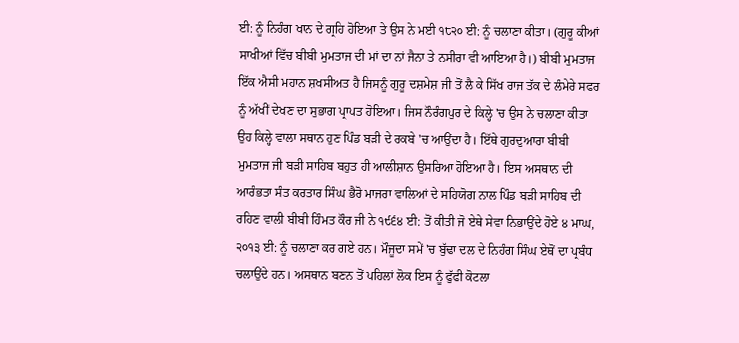ਈ: ਨੂੰ ਨਿਹੰਗ ਖਾਨ ਦੇ ਗ੍ਰਹਿ ਹੋਇਆ ਤੇ ਉਸ ਨੇ ਮਈ ੧੮੨੦ ਈ: ਨੂੰ ਚਲਾਣਾ ਕੀਤਾ। (ਗੁਰੂ ਕੀਆਂ ਸਾਖੀਆਂ ਵਿੱਚ ਬੀਬੀ ਮੁਮਤਾਜ ਦੀ ਮਾਂ ਦਾ ਨਾਂ ਜੈਨਾ ਤੇ ਨਸੀਰਾ ਵੀ ਆਇਆ ਹੈ।) ਬੀਬੀ ਮੁਮਤਾਜ ਇੱਕ ਐਸੀ ਮਹਾਨ ਸ਼ਖਸੀਅਤ ਹੈ ਜਿਸਨੂੰ ਗੁਰੂ ਦਸ਼ਮੇਸ਼ ਜੀ ਤੋਂ ਲੈ ਕੇ ਸਿੱਖ ਰਾਜ ਤੱਕ ਦੇ ਲੰਮੇਰੇ ਸਫਰ ਨੂੰ ਅੱਖੀਂ ਦੇਖਣ ਦਾ ਸੁਭਾਗ ਪ੍ਰਾਪਤ ਹੋਇਆ। ਜਿਸ ਨੌਰੰਗਪੁਰ ਦੇ ਕਿਲ੍ਹੇ 'ਚ ਉਸ ਨੇ ਚਲਾਣਾ ਕੀਤਾ ਉਹ ਕਿਲ੍ਹੇ ਵਾਲਾ ਸਥਾਨ ਹੁਣ ਪਿੰਡ ਬੜੀ ਦੇ ਰਕਬੇ 'ਚ ਆਉਂਦਾ ਹੈ। ਇੱਥੇ ਗੁਰਦੁਆਰਾ ਬੀਬੀ ਮੁਮਤਾਜ ਜੀ ਬੜੀ ਸਾਹਿਬ ਬਹੁਤ ਹੀ ਆਲੀਸ਼ਾਨ ਉਸਰਿਆ ਹੋਇਆ ਹੈ। ਇਸ ਅਸਥਾਨ ਦੀ ਆਰੰਭਤਾ ਸੰਤ ਕਰਤਾਰ ਸਿੰਘ ਭੈਰੋ ਮਾਜਰਾ ਵਾਲਿਆਂ ਦੇ ਸਹਿਯੋਗ ਨਾਲ ਪਿੰਡ ਬੜੀ ਸਾਹਿਬ ਦੀ ਰਹਿਣ ਵਾਲੀ ਬੀਬੀ ਹਿੰਮਤ ਕੌਰ ਜੀ ਨੇ ੧੯੬੪ ਈ: ਤੋਂ ਕੀਤੀ ਜੋ ਏਥੇ ਸੇਵਾ ਨਿਭਾਉਂਦੇ ਹੋਏ ੪ ਮਾਘ, ੨੦੧੩ ਈ: ਨੂੰ ਚਲਾਣਾ ਕਰ ਗਏ ਹਨ। ਮੌਜੂਦਾ ਸਮੇਂ 'ਚ ਬੁੱਢਾ ਦਲ ਦੇ ਨਿਹੰਗ ਸਿੰਘ ਏਥੋਂ ਦਾ ਪ੍ਰਬੰਧ ਚਲਾਉਂਦੇ ਹਨ। ਅਸਥਾਨ ਬਣਨ ਤੋਂ ਪਹਿਲਾਂ ਲੋਕ ਇਸ ਨੂੰ ਫੁੱਫੀ ਕੋਟਲਾ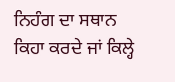ਨਿਹੰਗ ਦਾ ਸਥਾਨ ਕਿਹਾ ਕਰਦੇ ਜਾਂ ਕਿਲ੍ਹੇ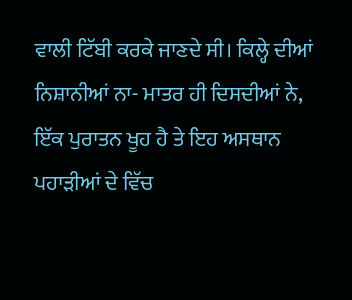ਵਾਲੀ ਟਿੱਬੀ ਕਰਕੇ ਜਾਣਦੇ ਸੀ। ਕਿਲ੍ਹੇ ਦੀਆਂ ਨਿਸ਼ਾਨੀਆਂ ਨਾ- ਮਾਤਰ ਹੀ ਦਿਸਦੀਆਂ ਨੇ, ਇੱਕ ਪੁਰਾਤਨ ਖੂਹ ਹੈ ਤੇ ਇਹ ਅਸਥਾਨ ਪਹਾੜੀਆਂ ਦੇ ਵਿੱਚ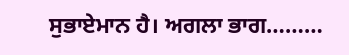ਸੁਭਾਏਮਾਨ ਹੈ। ਅਗਲਾ ਭਾਗ………